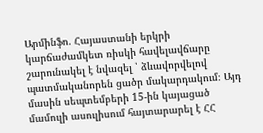Արմինֆո. Հայաստանի երկրի կարճաժամկետ ռիսկի հավելավճարը շարունակել է նվազել ՝ ձևավորվելով պատմականորեն ցածր մակարդակում։ Այդ մասին սեպտեմբերի 15-ին կայացած մամուլի ասուլիսում հայտարարել է ՀՀ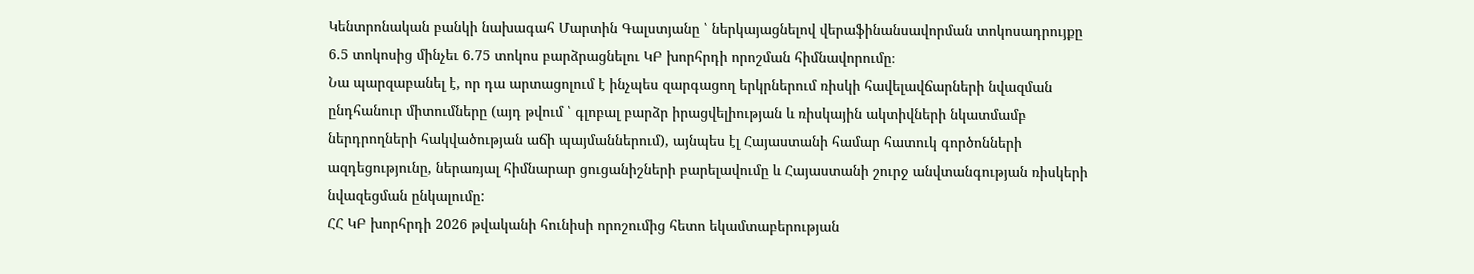Կենտրոնական բանկի նախագահ Մարտին Գալստյանը ՝ ներկայացնելով վերաֆինանսավորման տոկոսադրույքը 6.5 տոկոսից մինչեւ 6.75 տոկոս բարձրացնելու ԿԲ խորհրդի որոշման հիմնավորումը։
Նա պարզաբանել է, որ դա արտացոլում է ինչպես զարգացող երկրներում ռիսկի հավելավճարների նվազման ընդհանուր միտումները (այդ թվում ՝ գլոբալ բարձր իրացվելիության և ռիսկային ակտիվների նկատմամբ ներդրողների հակվածության աճի պայմաններում), այնպես էլ Հայաստանի համար հատուկ գործոնների ազդեցությունը, ներառյալ հիմնարար ցուցանիշների բարելավումը և Հայաստանի շուրջ անվտանգության ռիսկերի նվազեցման ընկալումը:
ՀՀ ԿԲ խորհրդի 2026 թվականի հունիսի որոշումից հետո եկամտաբերության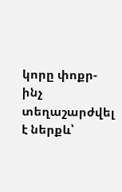կորը փոքր-ինչ տեղաշարժվել է ներքև՝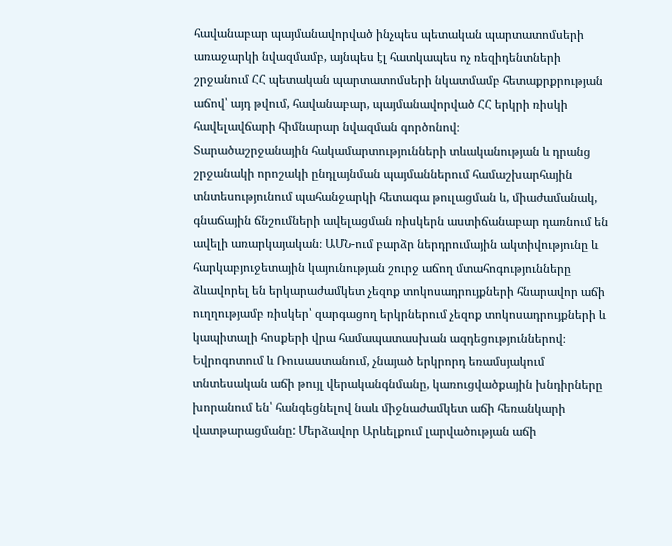հավանաբար պայմանավորված ինչպես պետական պարտատոմսերի առաջարկի նվազմամբ, այնպես էլ հատկապես ոչ ռեզիդենտների շրջանում ՀՀ պետական պարտատոմսերի նկատմամբ հետաքրքրության աճով՝ այդ թվում, հավանաբար, պայմանավորված ՀՀ երկրի ռիսկի հավելավճարի հիմնարար նվազման գործոնով։
Տարածաշրջանային հակամարտությունների տևականության և դրանց շրջանակի որոշակի ընդլայնման պայմաններում համաշխարհային տնտեսությունում պահանջարկի հետագա թուլացման և, միաժամանակ, գնաճային ճնշումների ավելացման ռիսկերն աստիճանաբար դառնում են ավելի առարկայական։ ԱՄՆ-ում բարձր ներդրումային ակտիվությունը և հարկաբյուջետային կայունության շուրջ աճող մտահոգությունները ձևավորել են երկարաժամկետ չեզոք տոկոսադրույքների հնարավոր աճի ուղղությամբ ռիսկեր՝ զարգացող երկրներում չեզոք տոկոսադրույքների և կապիտալի հոսքերի վրա համապատասխան ազդեցություններով։ Եվրոգոտում և Ռուսաստանում, չնայած երկրորդ եռամսյակում տնտեսական աճի թույլ վերականգնմանը, կառուցվածքային խնդիրները խորանում են՝ հանգեցնելով նաև միջնաժամկետ աճի հեռանկարի վատթարացմանը: Մերձավոր Արևելքում լարվածության աճի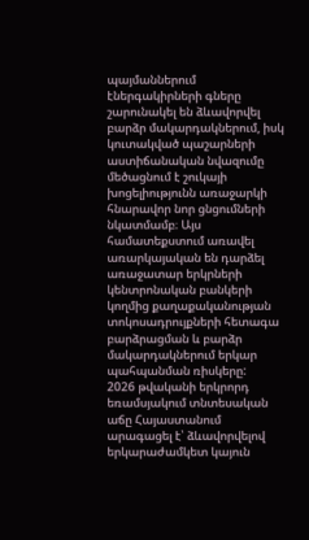պայմաններում էներգակիրների գները շարունակել են ձևավորվել բարձր մակարդակներում, իսկ կուտակված պաշարների աստիճանական նվազումը մեծացնում է շուկայի խոցելիությունն առաջարկի հնարավոր նոր ցնցումների նկատմամբ։ Այս համատեքստում առավել առարկայական են դարձել առաջատար երկրների կենտրոնական բանկերի կողմից քաղաքականության տոկոսադրույքների հետագա բարձրացման և բարձր մակարդակներում երկար պահպանման ռիսկերը:
2026 թվականի երկրորդ եռամսյակում տնտեսական աճը Հայաստանում արագացել է՝ ձևավորվելով երկարաժամկետ կայուն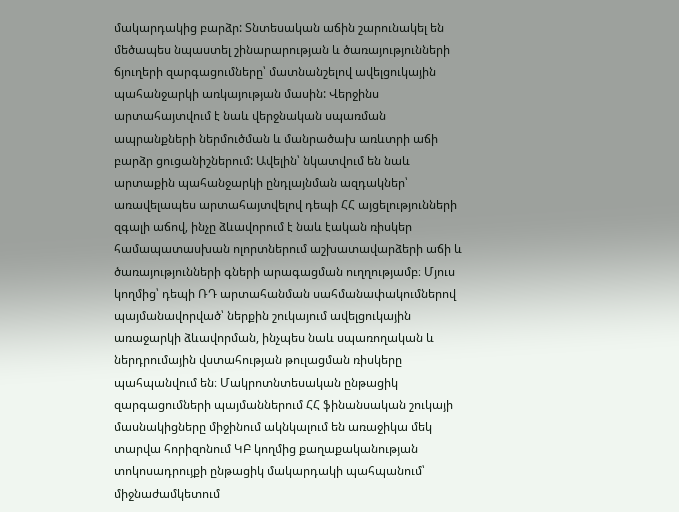մակարդակից բարձր: Տնտեսական աճին շարունակել են մեծապես նպաստել շինարարության և ծառայությունների ճյուղերի զարգացումները՝ մատնանշելով ավելցուկային պահանջարկի առկայության մասին: Վերջինս արտահայտվում է նաև վերջնական սպառման ապրանքների ներմուծման և մանրածախ առևտրի աճի բարձր ցուցանիշներում: Ավելին՝ նկատվում են նաև արտաքին պահանջարկի ընդլայնման ազդակներ՝ առավելապես արտահայտվելով դեպի ՀՀ այցելությունների զգալի աճով, ինչը ձևավորում է նաև էական ռիսկեր համապատասխան ոլորտներում աշխատավարձերի աճի և ծառայությունների գների արագացման ուղղությամբ։ Մյուս կողմից՝ դեպի ՌԴ արտահանման սահմանափակումներով պայմանավորված՝ ներքին շուկայում ավելցուկային առաջարկի ձևավորման, ինչպես նաև սպառողական և ներդրումային վստահության թուլացման ռիսկերը պահպանվում են։ Մակրոտնտեսական ընթացիկ զարգացումների պայմաններում ՀՀ ֆինանսական շուկայի մասնակիցները միջինում ակնկալում են առաջիկա մեկ տարվա հորիզոնում ԿԲ կողմից քաղաքականության տոկոսադրույքի ընթացիկ մակարդակի պահպանում՝ միջնաժամկետում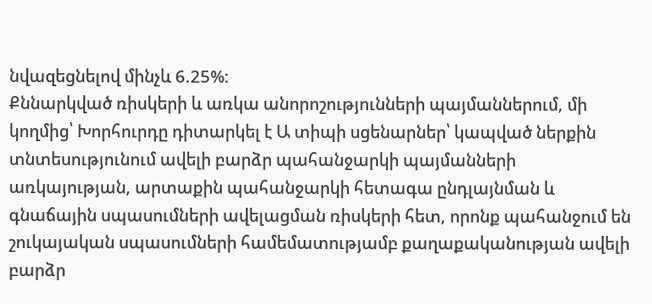նվազեցնելով մինչև 6.25%:
Քննարկված ռիսկերի և առկա անորոշությունների պայմաններում, մի կողմից՝ Խորհուրդը դիտարկել է Ա տիպի սցենարներ՝ կապված ներքին տնտեսությունում ավելի բարձր պահանջարկի պայմանների առկայության, արտաքին պահանջարկի հետագա ընդլայնման և գնաճային սպասումների ավելացման ռիսկերի հետ, որոնք պահանջում են շուկայական սպասումների համեմատությամբ քաղաքականության ավելի բարձր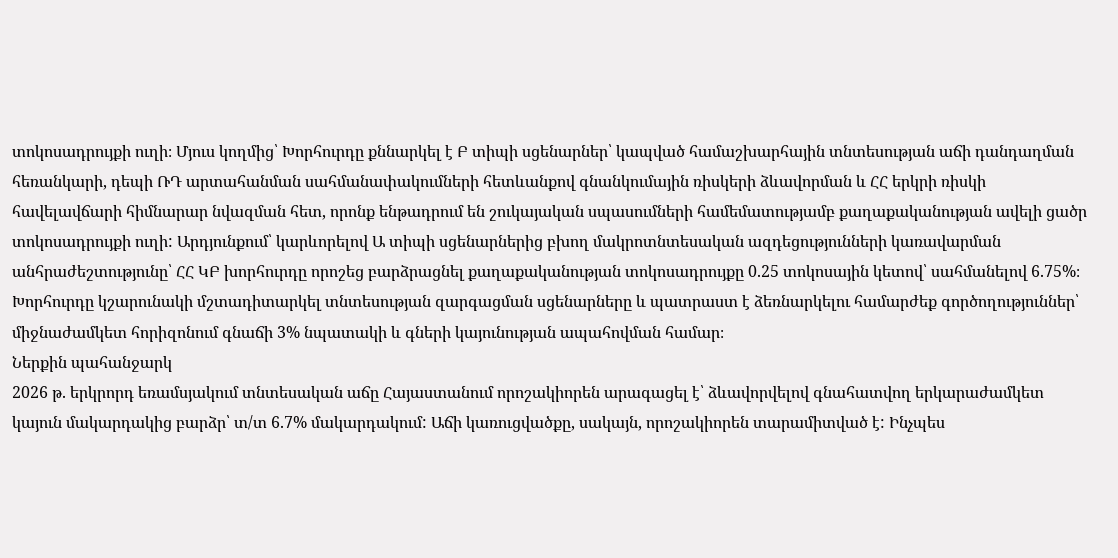տոկոսադրույքի ուղի։ Մյուս կողմից՝ Խորհուրդը քննարկել է Բ տիպի սցենարներ՝ կապված համաշխարհային տնտեսության աճի դանդաղման հեռանկարի, դեպի ՌԴ արտահանման սահմանափակումների հետևանքով գնանկումային ռիսկերի ձևավորման և ՀՀ երկրի ռիսկի հավելավճարի հիմնարար նվազման հետ, որոնք ենթադրում են շուկայական սպասումների համեմատությամբ քաղաքականության ավելի ցածր տոկոսադրույքի ուղի: Արդյունքում՝ կարևորելով Ա տիպի սցենարներից բխող մակրոտնտեսական ազդեցությունների կառավարման անհրաժեշտությունը՝ ՀՀ ԿԲ խորհուրդը որոշեց բարձրացնել քաղաքականության տոկոսադրույքը 0.25 տոկոսային կետով՝ սահմանելով 6.75%։ Խորհուրդը կշարունակի մշտադիտարկել տնտեսության զարգացման սցենարները և պատրաստ է ձեռնարկելու համարժեք գործողություններ՝ միջնաժամկետ հորիզոնում գնաճի 3% նպատակի և գների կայունության ապահովման համար։
Ներքին պահանջարկ
2026 թ. երկրորդ եռամսյակում տնտեսական աճը Հայաստանում որոշակիորեն արագացել է՝ ձևավորվելով գնահատվող երկարաժամկետ կայուն մակարդակից բարձր՝ տ/տ 6.7% մակարդակում: Աճի կառուցվածքը, սակայն, որոշակիորեն տարամիտված է: Ինչպես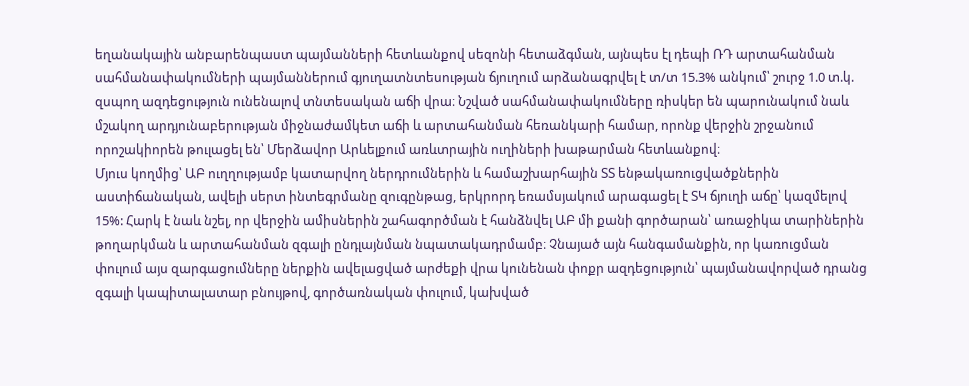եղանակային անբարենպաստ պայմանների հետևանքով սեզոնի հետաձգման, այնպես էլ դեպի ՌԴ արտահանման սահմանափակումների պայմաններում գյուղատնտեսության ճյուղում արձանագրվել է տ/տ 15.3% անկում՝ շուրջ 1.0 տ.կ. զսպող ազդեցություն ունենալով տնտեսական աճի վրա։ Նշված սահմանափակումները ռիսկեր են պարունակում նաև մշակող արդյունաբերության միջնաժամկետ աճի և արտահանման հեռանկարի համար, որոնք վերջին շրջանում որոշակիորեն թուլացել են՝ Մերձավոր Արևելքում առևտրային ուղիների խաթարման հետևանքով։
Մյուս կողմից՝ ԱԲ ուղղությամբ կատարվող ներդրումներին և համաշխարհային ՏՏ ենթակառուցվածքներին աստիճանական, ավելի սերտ ինտեգրմանը զուգընթաց, երկրորդ եռամսյակում արագացել է ՏԿ ճյուղի աճը՝ կազմելով 15%: Հարկ է նաև նշել, որ վերջին ամիսներին շահագործման է հանձնվել ԱԲ մի քանի գործարան՝ առաջիկա տարիներին թողարկման և արտահանման զգալի ընդլայնման նպատակադրմամբ։ Չնայած այն հանգամանքին, որ կառուցման փուլում այս զարգացումները ներքին ավելացված արժեքի վրա կունենան փոքր ազդեցություն՝ պայմանավորված դրանց զգալի կապիտալատար բնույթով, գործառնական փուլում, կախված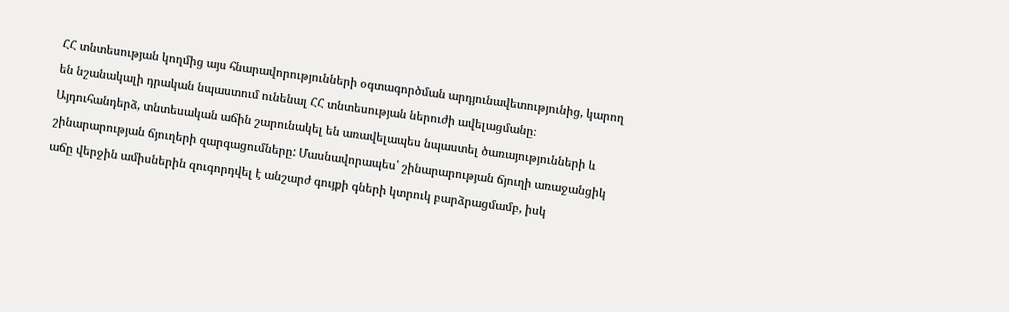ՀՀ տնտեսության կողմից այս հնարավորությունների օգտագործման արդյունավետությունից, կարող են նշանակալի դրական նպաստում ունենալ ՀՀ տնտեսության ներուժի ավելացմանը։
Այդուհանդերձ, տնտեսական աճին շարունակել են առավելապես նպաստել ծառայությունների և շինարարության ճյուղերի զարգացումները: Մասնավորապես՝ շինարարության ճյուղի առաջանցիկ աճը վերջին ամիսներին զուգորդվել է անշարժ գույքի գների կտրուկ բարձրացմամբ, իսկ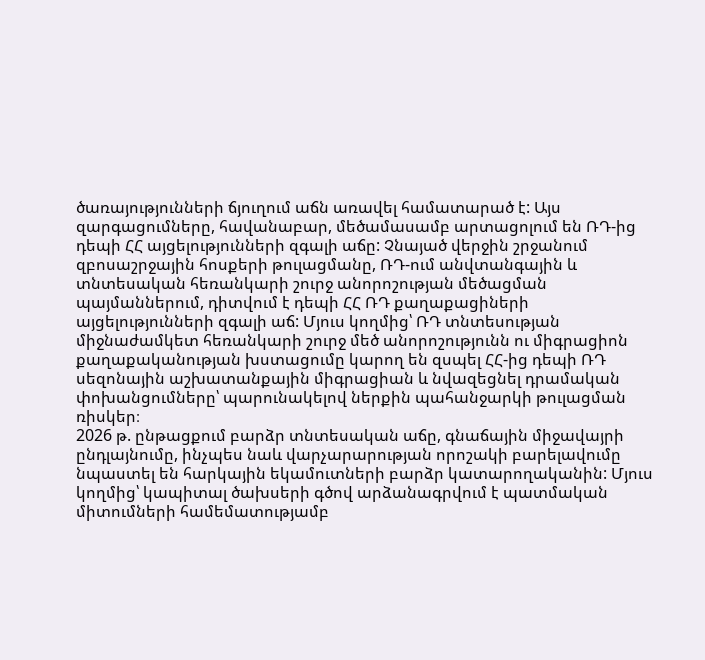ծառայությունների ճյուղում աճն առավել համատարած է: Այս զարգացումները, հավանաբար, մեծամասամբ արտացոլում են ՌԴ-ից դեպի ՀՀ այցելությունների զգալի աճը: Չնայած վերջին շրջանում զբոսաշրջային հոսքերի թուլացմանը, ՌԴ-ում անվտանգային և տնտեսական հեռանկարի շուրջ անորոշության մեծացման պայմաններում, դիտվում է դեպի ՀՀ ՌԴ քաղաքացիների այցելությունների զգալի աճ: Մյուս կողմից՝ ՌԴ տնտեսության միջնաժամկետ հեռանկարի շուրջ մեծ անորոշությունն ու միգրացիոն քաղաքականության խստացումը կարող են զսպել ՀՀ-ից դեպի ՌԴ սեզոնային աշխատանքային միգրացիան և նվազեցնել դրամական փոխանցումները՝ պարունակելով ներքին պահանջարկի թուլացման ռիսկեր։
2026 թ. ընթացքում բարձր տնտեսական աճը, գնաճային միջավայրի ընդլայնումը, ինչպես նաև վարչարարության որոշակի բարելավումը նպաստել են հարկային եկամուտների բարձր կատարողականին: Մյուս կողմից՝ կապիտալ ծախսերի գծով արձանագրվում է պատմական միտումների համեմատությամբ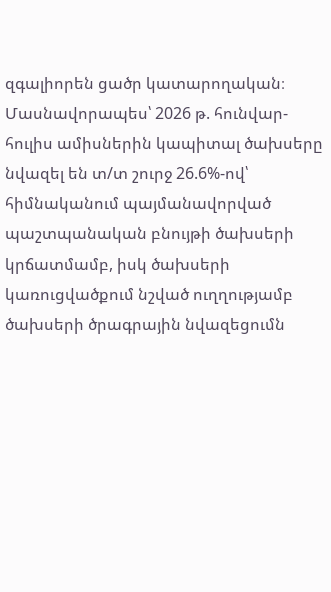զգալիորեն ցածր կատարողական։ Մասնավորապես՝ 2026 թ. հունվար-հուլիս ամիսներին կապիտալ ծախսերը նվազել են տ/տ շուրջ 26.6%-ով՝ հիմնականում պայմանավորված պաշտպանական բնույթի ծախսերի կրճատմամբ, իսկ ծախսերի կառուցվածքում նշված ուղղությամբ ծախսերի ծրագրային նվազեցումն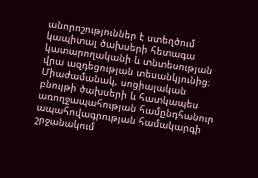անորոշություններ է ստեղծում կապիտալ ծախսերի հետագա կատարողականի և տնտեսության վրա ազդեցության տեսանկյունից։ Միաժամանակ, սոցիալական բնույթի ծախսերի և հատկապես առողջապահության համընդհանուր ապահովագրության համակարգի շրջանակում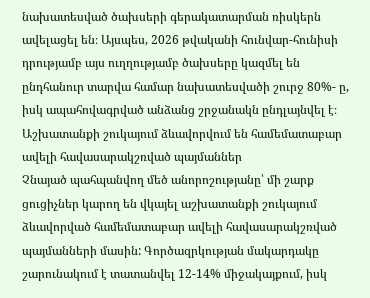նախատեսված ծախսերի գերակատարման ռիսկերն ավելացել են։ Այսպես, 2026 թվականի հունվար-հունիսի դրությամբ այս ուղղությամբ ծախսերը կազմել են ընդհանուր տարվա համար նախատեսվածի շուրջ 80%- ը, իսկ ապահովագրված անձանց շրջանակն ընդլայնվել է։
Աշխատանքի շուկայում ձևավորվում են համեմատաբար ավելի հավասարակշռված պայմաններ
Չնայած պահպանվող մեծ անորոշությանը՝ մի շարք ցուցիչներ կարող են վկայել աշխատանքի շուկայում ձևավորված համեմատաբար ավելի հավասարակշռված պայմանների մասին: Գործազրկության մակարդակը շարունակում է տատանվել 12-14% միջակայքում, իսկ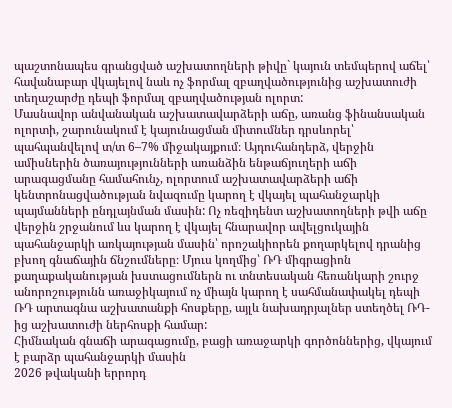պաշտոնապես գրանցված աշխատողների թիվը` կայուն տեմպերով աճել՝ հավանաբար վկայելով նաև ոչ ֆորմալ զբաղվածությունից աշխատուժի տեղաշարժը դեպի ֆորմալ զբաղվածության ոլորտ:
Մասնավոր անվանական աշխատավարձերի աճը, առանց ֆինանսական ոլորտի, շարունակում է կայունացման միտումներ դրսևորել՝ պահպանվելով տ/տ 6–7% միջակայքում։ Այդուհանդերձ, վերջին ամիսներին ծառայությունների առանձին ենթաճյուղերի աճի արագացմանը համահունչ, ոլորտում աշխատավարձերի աճի կենտրոնացվածության նվազումը կարող է վկայել պահանջարկի պայմանների ընդլայնման մասին: Ոչ ռեզիդենտ աշխատողների թվի աճը վերջին շրջանում ևս կարող է վկայել հնարավոր ավելցուկային պահանջարկի առկայության մասին՝ որոշակիորեն քողարկելով դրանից բխող գնաճային ճնշումները։ Մյուս կողմից՝ ՌԴ միգրացիոն քաղաքականության խստացումներն ու տնտեսական հեռանկարի շուրջ անորոշությունն առաջիկայում ոչ միայն կարող է սահմանափակել դեպի ՌԴ արտագնա աշխատանքի հոսքերը, այլև նախադրյալներ ստեղծել ՌԴ-ից աշխատուժի ներհոսքի համար:
Հիմնական գնաճի արագացումը, բացի առաջարկի գործոններից, վկայում է բարձր պահանջարկի մասին
2026 թվականի երրորդ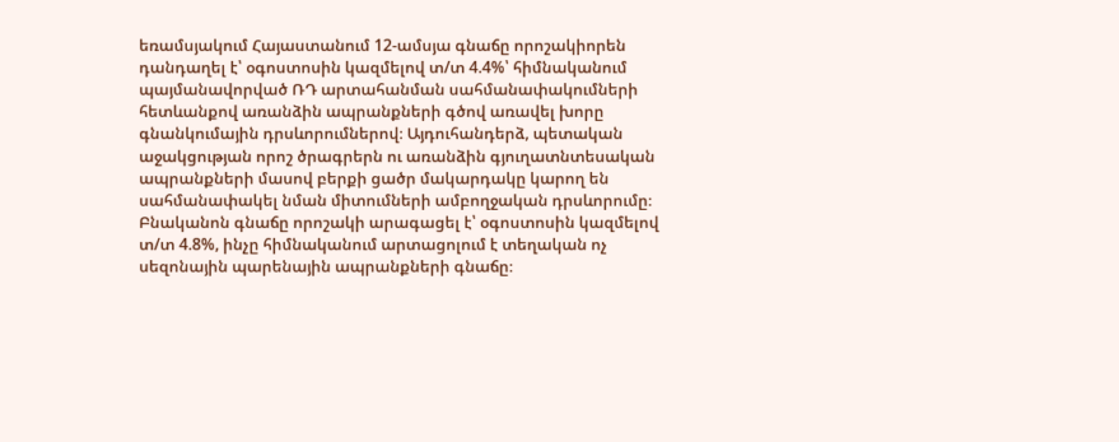եռամսյակում Հայաստանում 12-ամսյա գնաճը որոշակիորեն դանդաղել է՝ օգոստոսին կազմելով տ/տ 4.4%՝ հիմնականում պայմանավորված ՌԴ արտահանման սահմանափակումների հետևանքով առանձին ապրանքների գծով առավել խորը գնանկումային դրսևորումներով։ Այդուհանդերձ, պետական աջակցության որոշ ծրագրերն ու առանձին գյուղատնտեսական ապրանքների մասով բերքի ցածր մակարդակը կարող են սահմանափակել նման միտումների ամբողջական դրսևորումը։ Բնականոն գնաճը որոշակի արագացել է՝ օգոստոսին կազմելով տ/տ 4.8%, ինչը հիմնականում արտացոլում է տեղական ոչ սեզոնային պարենային ապրանքների գնաճը։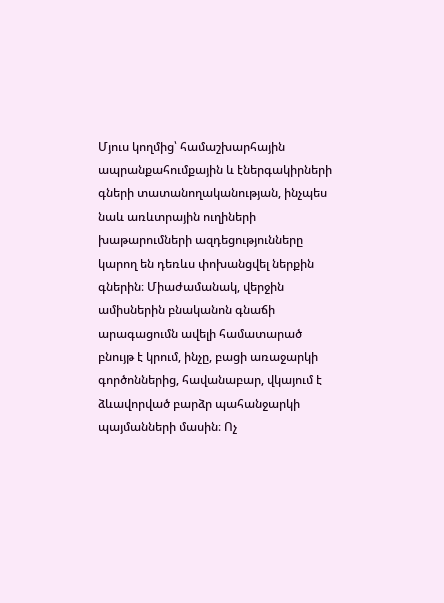Մյուս կողմից՝ համաշխարհային ապրանքահումքային և էներգակիրների գների տատանողականության, ինչպես նաև առևտրային ուղիների խաթարումների ազդեցությունները կարող են դեռևս փոխանցվել ներքին գներին։ Միաժամանակ, վերջին ամիսներին բնականոն գնաճի արագացումն ավելի համատարած բնույթ է կրում, ինչը, բացի առաջարկի գործոններից, հավանաբար, վկայում է ձևավորված բարձր պահանջարկի պայմանների մասին։ Ոչ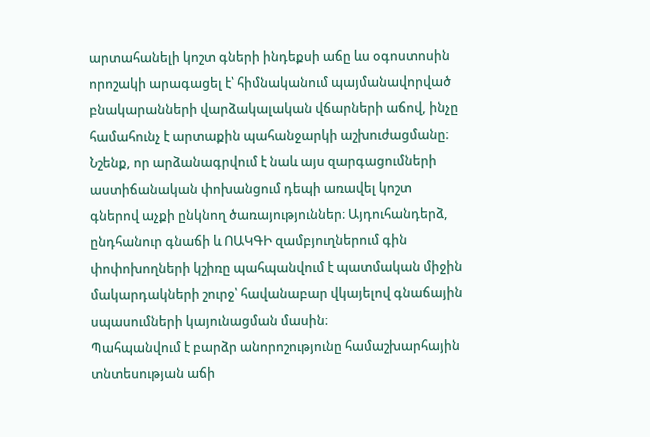արտահանելի կոշտ գների ինդեքսի աճը ևս օգոստոսին որոշակի արագացել է՝ հիմնականում պայմանավորված բնակարանների վարձակալական վճարների աճով, ինչը համահունչ է արտաքին պահանջարկի աշխուժացմանը։ Նշենք, որ արձանագրվում է նաև այս զարգացումների աստիճանական փոխանցում դեպի առավել կոշտ գներով աչքի ընկնող ծառայություններ։ Այդուհանդերձ, ընդհանուր գնաճի և ՈԱԿԳԻ զամբյուղներում գին փոփոխողների կշիռը պահպանվում է պատմական միջին մակարդակների շուրջ՝ հավանաբար վկայելով գնաճային սպասումների կայունացման մասին։
Պահպանվում է բարձր անորոշությունը համաշխարհային տնտեսության աճի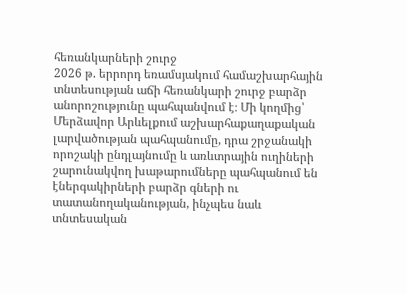հեռանկարների շուրջ
2026 թ. երրորդ եռամսյակում համաշխարհային տնտեսության աճի հեռանկարի շուրջ բարձր անորոշությունը պահպանվում է։ Մի կողմից՝ Մերձավոր Արևելքում աշխարհաքաղաքական լարվածության պահպանումը, դրա շրջանակի որոշակի ընդլայնումը և առևտրային ուղիների շարունակվող խաթարումները պահպանում են էներգակիրների բարձր գների ու տատանողականության, ինչպես նաև տնտեսական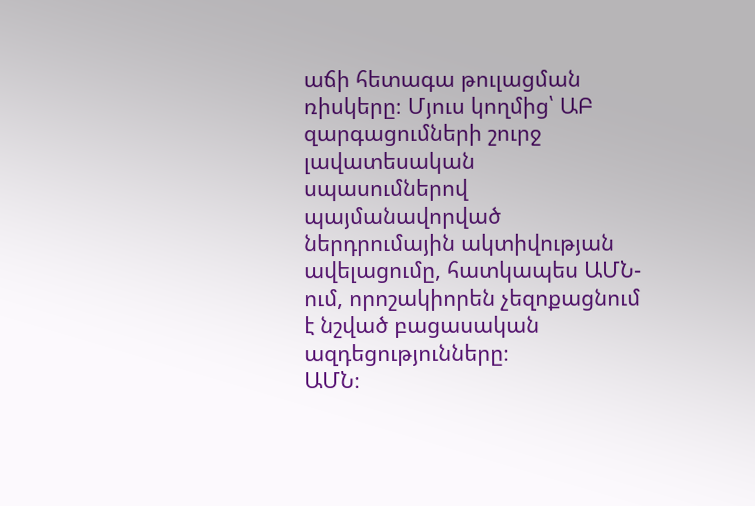աճի հետագա թուլացման ռիսկերը։ Մյուս կողմից՝ ԱԲ զարգացումների շուրջ լավատեսական սպասումներով պայմանավորված ներդրումային ակտիվության ավելացումը, հատկապես ԱՄՆ-ում, որոշակիորեն չեզոքացնում է նշված բացասական ազդեցությունները։
ԱՄՆ։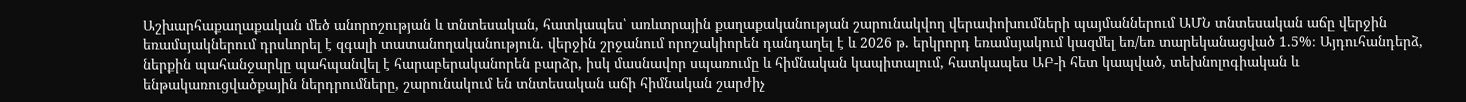Աշխարհաքաղաքական մեծ անորոշության և տնտեսական, հատկապես՝ առևտրային քաղաքականության շարունակվող վերափոխումների պայմաններում ԱՄՆ տնտեսական աճը վերջին եռամսյակներում դրսևորել է զգալի տատանողականություն. վերջին շրջանում որոշակիորեն դանդաղել է և 2026 թ. երկրորդ եռամսյակում կազմել եռ/եռ տարեկանացված 1.5%։ Այդուհանդերձ, ներքին պահանջարկը պահպանվել է հարաբերականորեն բարձր, իսկ մասնավոր սպառումը և հիմնական կապիտալում, հատկապես ԱԲ-ի հետ կապված, տեխնոլոգիական և ենթակառուցվածքային ներդրումները, շարունակում են տնտեսական աճի հիմնական շարժիչ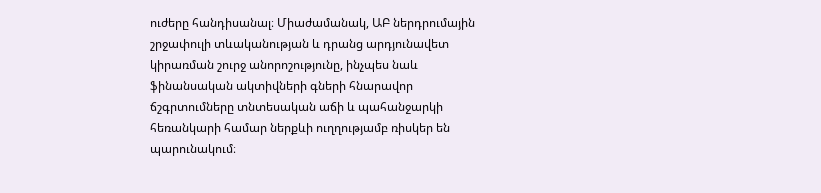ուժերը հանդիսանալ։ Միաժամանակ, ԱԲ ներդրումային շրջափուլի տևականության և դրանց արդյունավետ կիրառման շուրջ անորոշությունը, ինչպես նաև ֆինանսական ակտիվների գների հնարավոր ճշգրտումները տնտեսական աճի և պահանջարկի հեռանկարի համար ներքևի ուղղությամբ ռիսկեր են պարունակում։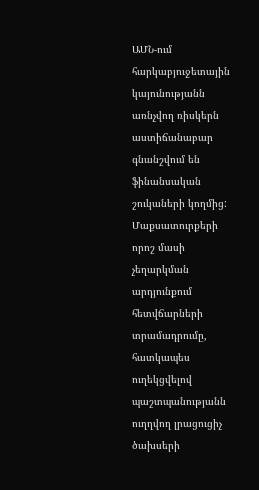ԱՄՆ-ում հարկաբյուջետային կայունությանն առնչվող ռիսկերն աստիճանաբար գնանշվում են ֆինանսական շուկաների կողմից: Մաքսատուրքերի որոշ մասի չեղարկման արդյունքում հետվճարների տրամադրումը, հատկապես ուղեկցվելով պաշտպանությանն ուղղվող լրացուցիչ ծախսերի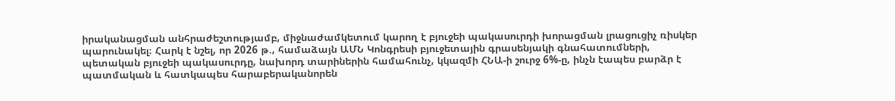իրականացման անհրաժեշտությամբ, միջնաժամկետում կարող է բյուջեի պակասուրդի խորացման լրացուցիչ ռիսկեր պարունակել։ Հարկ է նշել, որ 2026 թ., համաձայն ԱՄՆ Կոնգրեսի բյուջետային գրասենյակի գնահատումների, պետական բյուջեի պակասուրդը, նախորդ տարիներին համահունչ, կկազմի ՀՆԱ-ի շուրջ 6%-ը, ինչն էապես բարձր է պատմական և հատկապես հարաբերականորեն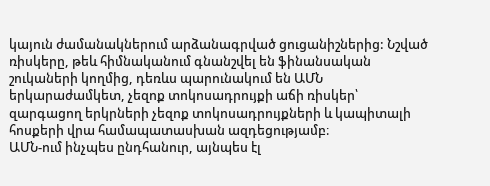կայուն ժամանակներում արձանագրված ցուցանիշներից: Նշված ռիսկերը, թեև հիմնականում գնանշվել են ֆինանսական շուկաների կողմից, դեռևս պարունակում են ԱՄՆ երկարաժամկետ, չեզոք տոկոսադրույքի աճի ռիսկեր՝ զարգացող երկրների չեզոք տոկոսադրույքների և կապիտալի հոսքերի վրա համապատասխան ազդեցությամբ։
ԱՄՆ-ում ինչպես ընդհանուր, այնպես էլ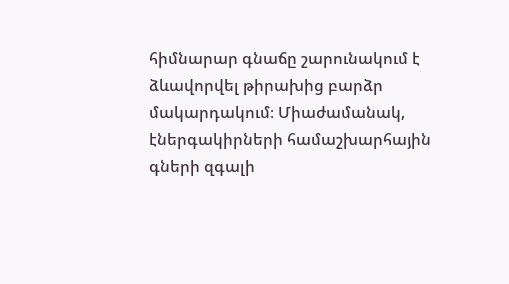հիմնարար գնաճը շարունակում է ձևավորվել թիրախից բարձր մակարդակում։ Միաժամանակ, էներգակիրների համաշխարհային գների զգալի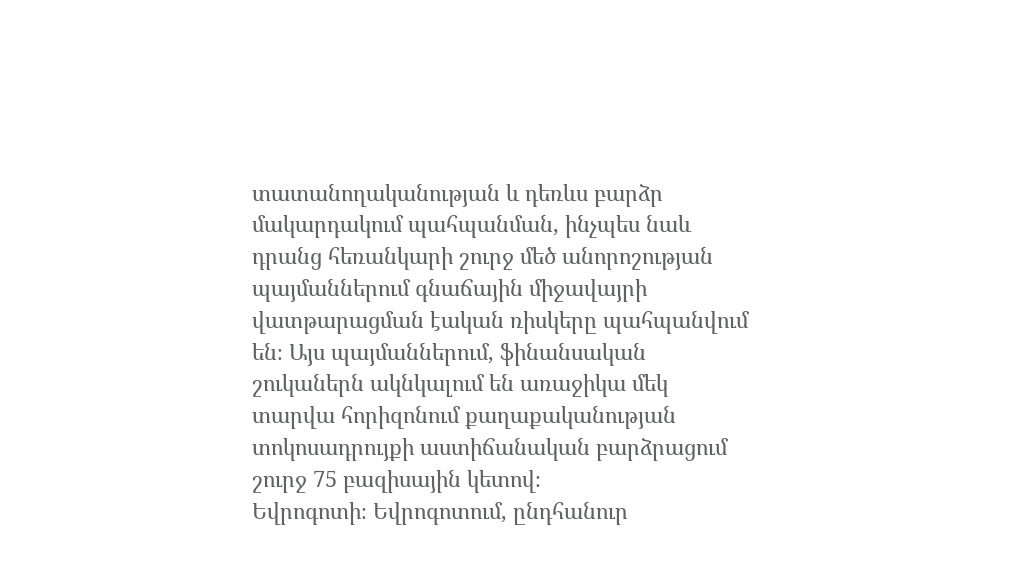տատանողականության և դեռևս բարձր մակարդակում պահպանման, ինչպես նաև դրանց հեռանկարի շուրջ մեծ անորոշության պայմաններում գնաճային միջավայրի վատթարացման էական ռիսկերը պահպանվում են։ Այս պայմաններում, ֆինանսական շուկաներն ակնկալում են առաջիկա մեկ տարվա հորիզոնում քաղաքականության տոկոսադրույքի աստիճանական բարձրացում շուրջ 75 բազիսային կետով։
Եվրոգոտի։ Եվրոգոտում, ընդհանուր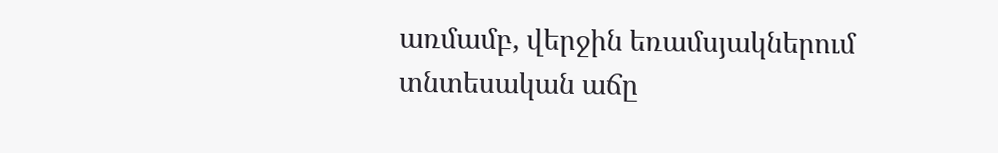առմամբ, վերջին եռամսյակներում տնտեսական աճը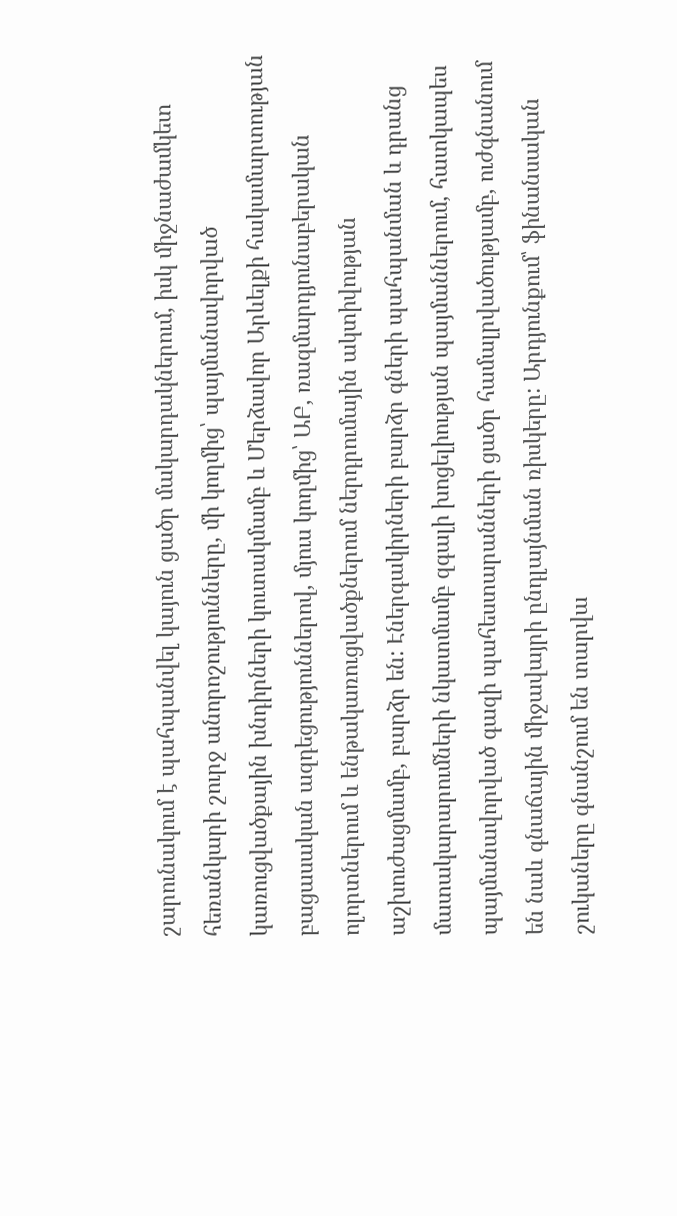շարունակում է պահպանվել կայուն ցածր մակարդակներում, իսկ միջնաժամկետ հեռանկարի շուրջ անորոշությունները, մի կողմից՝ պայմանավորված կառուցվածքային խնդիրների կուտակմամբ և Մերձավոր Արևելքի հակամարտության բացասական ազդեցություններով, մյուս կողմից՝ ԱԲ, ռազմարդյունաբերական ոլորտներում և ենթակառուցվածքներում ներդրումային ակտիվության աշխուժացմամբ, բարձր են: Էներգակիրների բարձր գների պահպանման և դրանց մատակարարումների նկատմամբ զգալի խոցելիության պայմաններում, հատկապես պայմանավորված գազի պահեստարանների ցածր համալրվածությամբ, ուժգնանում են նաև գնաճային միջավայրի ընդլայնման ռիսկերը: Արդյունքում՝ ֆինանսական շուկաները գնանշում են տարվա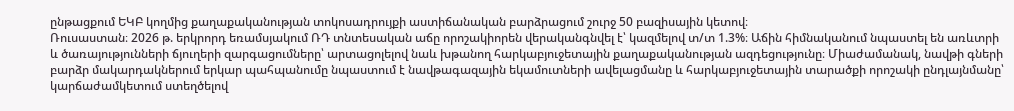ընթացքում ԵԿԲ կողմից քաղաքականության տոկոսադրույքի աստիճանական բարձրացում շուրջ 50 բազիսային կետով։
Ռուսաստան։ 2026 թ. երկրորդ եռամսյակում ՌԴ տնտեսական աճը որոշակիորեն վերականգնվել է՝ կազմելով տ/տ 1.3%։ Աճին հիմնականում նպաստել են առևտրի և ծառայությունների ճյուղերի զարգացումները՝ արտացոլելով նաև խթանող հարկաբյուջետային քաղաքականության ազդեցությունը։ Միաժամանակ, նավթի գների բարձր մակարդակներում երկար պահպանումը նպաստում է նավթագազային եկամուտների ավելացմանը և հարկաբյուջետային տարածքի որոշակի ընդլայնմանը՝ կարճաժամկետում ստեղծելով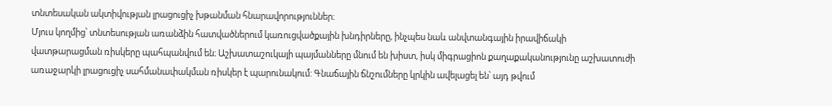տնտեսական ակտիվության լրացուցիչ խթանման հնարավորություններ։
Մյուս կողմից՝ տնտեսության առանձին հատվածներում կառուցվածքային խնդիրները, ինչպես նաև անվտանգային իրավիճակի վատթարացման ռիսկերը պահպանվում են։ Աշխատաշուկայի պայմանները մնում են խիստ, իսկ միգրացիոն քաղաքականությունը աշխատուժի առաջարկի լրացուցիչ սահմանափակման ռիսկեր է պարունակում: Գնաճային ճնշումները կրկին ավելացել են՝ այդ թվում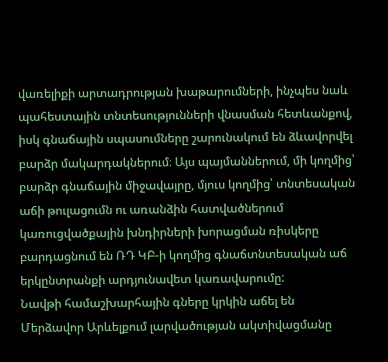վառելիքի արտադրության խաթարումների, ինչպես նաև պահեստային տնտեսությունների վնասման հետևանքով, իսկ գնաճային սպասումները շարունակում են ձևավորվել բարձր մակարդակներում։ Այս պայմաններում, մի կողմից՝ բարձր գնաճային միջավայրը, մյուս կողմից՝ տնտեսական աճի թուլացումն ու առանձին հատվածներում կառուցվածքային խնդիրների խորացման ռիսկերը բարդացնում են ՌԴ ԿԲ-ի կողմից գնաճտնտեսական աճ երկընտրանքի արդյունավետ կառավարումը:
Նավթի համաշխարհային գները կրկին աճել են
Մերձավոր Արևելքում լարվածության ակտիվացմանը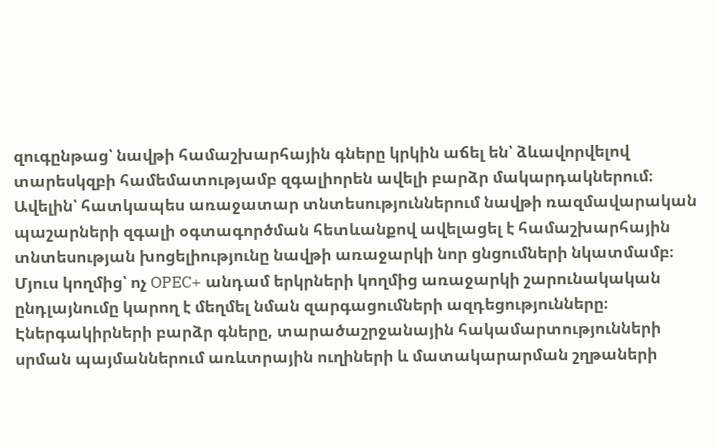զուգընթաց՝ նավթի համաշխարհային գները կրկին աճել են՝ ձևավորվելով տարեսկզբի համեմատությամբ զգալիորեն ավելի բարձր մակարդակներում։ Ավելին՝ հատկապես առաջատար տնտեսություններում նավթի ռազմավարական պաշարների զգալի օգտագործման հետևանքով ավելացել է համաշխարհային տնտեսության խոցելիությունը նավթի առաջարկի նոր ցնցումների նկատմամբ։ Մյուս կողմից՝ ոչ OPEC+ անդամ երկրների կողմից առաջարկի շարունակական ընդլայնումը կարող է մեղմել նման զարգացումների ազդեցությունները։ Էներգակիրների բարձր գները, տարածաշրջանային հակամարտությունների սրման պայմաններում առևտրային ուղիների և մատակարարման շղթաների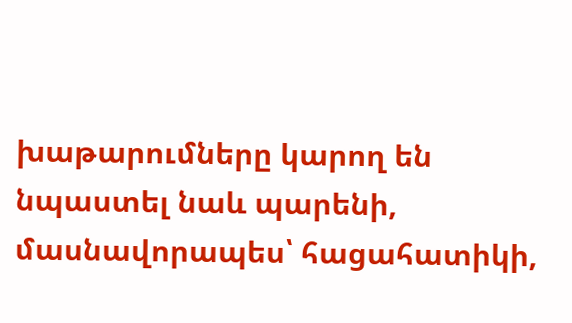խաթարումները կարող են նպաստել նաև պարենի, մասնավորապես՝ հացահատիկի,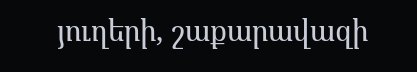յուղերի, շաքարավազի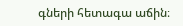գների հետագա աճին։